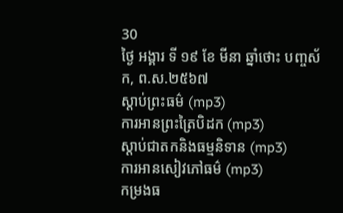30
ថ្ងៃ អង្គារ ទី ១៩ ខែ មីនា ឆ្នាំថោះ បញ្ចស័ក, ព.ស.២៥៦៧
ស្តាប់ព្រះធម៌ (mp3)
ការអានព្រះត្រៃបិដក (mp3)
ស្តាប់ជាតកនិងធម្មនិទាន (mp3)
ការអានសៀវភៅធម៌ (mp3)
កម្រងធ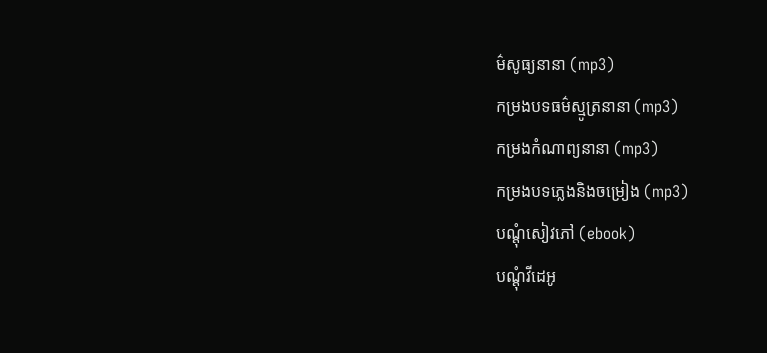ម៌សូធ្យនានា (mp3)
កម្រងបទធម៌ស្មូត្រនានា (mp3)
កម្រងកំណាព្យនានា (mp3)
កម្រងបទភ្លេងនិងចម្រៀង (mp3)
បណ្តុំសៀវភៅ (ebook)
បណ្តុំវីដេអូ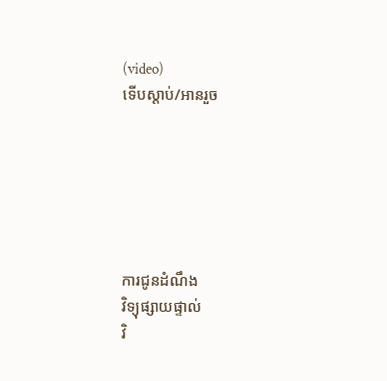(video)
ទើបស្តាប់/អានរួច






ការជូនដំណឹង
វិទ្យុផ្សាយផ្ទាល់
វិ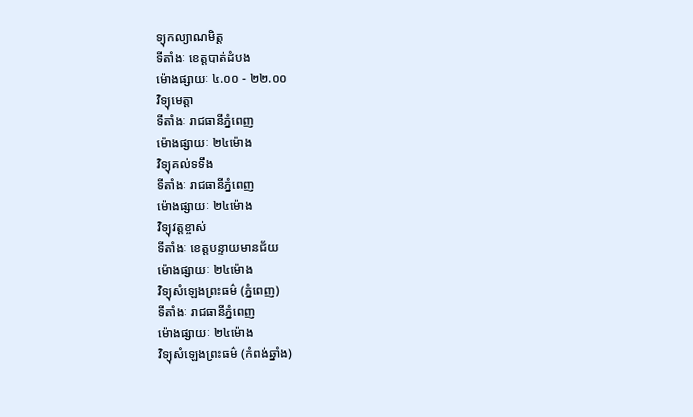ទ្យុកល្យាណមិត្ត
ទីតាំងៈ ខេត្តបាត់ដំបង
ម៉ោងផ្សាយៈ ៤.០០ - ២២.០០
វិទ្យុមេត្តា
ទីតាំងៈ រាជធានីភ្នំពេញ
ម៉ោងផ្សាយៈ ២៤ម៉ោង
វិទ្យុគល់ទទឹង
ទីតាំងៈ រាជធានីភ្នំពេញ
ម៉ោងផ្សាយៈ ២៤ម៉ោង
វិទ្យុវត្តខ្ចាស់
ទីតាំងៈ ខេត្តបន្ទាយមានជ័យ
ម៉ោងផ្សាយៈ ២៤ម៉ោង
វិទ្យុសំឡេងព្រះធម៌ (ភ្នំពេញ)
ទីតាំងៈ រាជធានីភ្នំពេញ
ម៉ោងផ្សាយៈ ២៤ម៉ោង
វិទ្យុសំឡេងព្រះធម៌ (កំពង់ឆ្នាំង)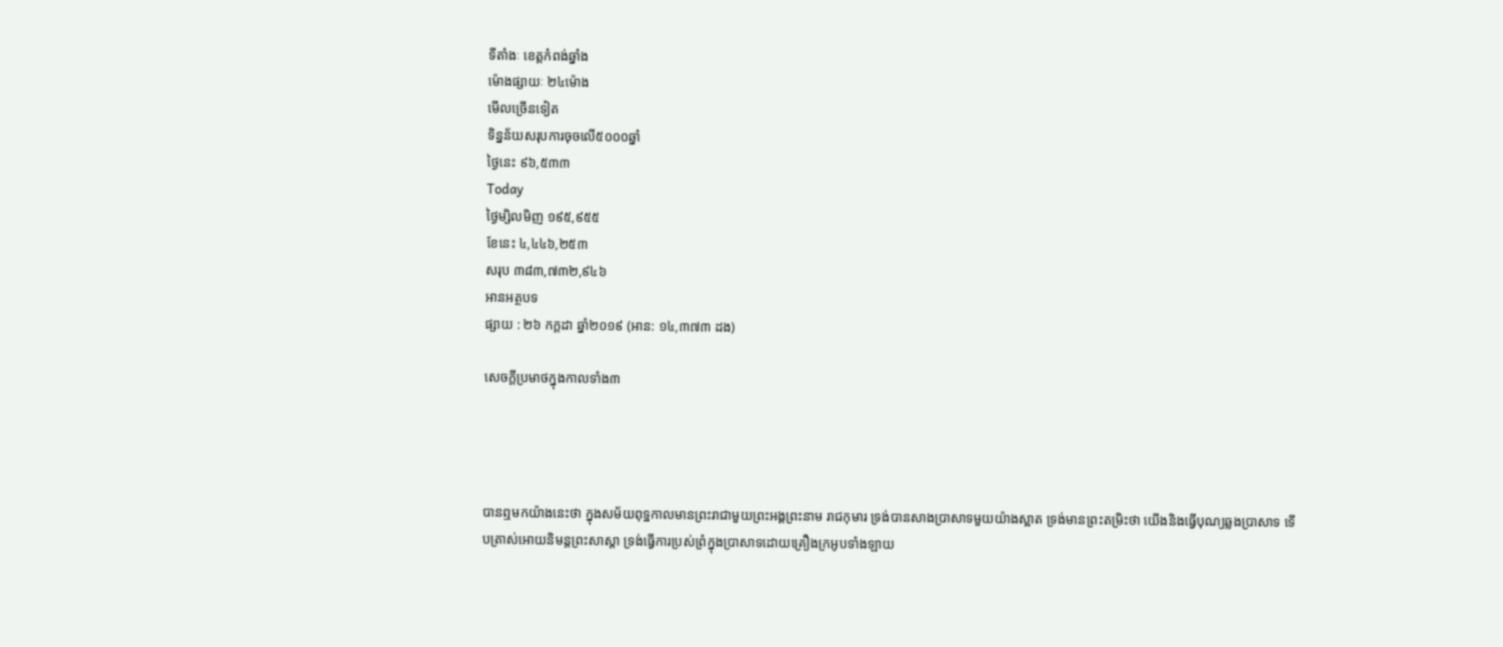ទីតាំងៈ ខេត្តកំពង់ឆ្នាំង
ម៉ោងផ្សាយៈ ២៤ម៉ោង
មើលច្រើនទៀត
ទិន្នន័យសរុបការចុចលើ៥០០០ឆ្នាំ
ថ្ងៃនេះ ៩៦,៥៣៣
Today
ថ្ងៃម្សិលមិញ ១៩៥,៩៥៥
ខែនេះ ៤,៤៤៦,២៥៣
សរុប ៣៨៣,៧៣២,៩៤៦
អានអត្ថបទ
ផ្សាយ : ២៦ កក្តដា ឆ្នាំ២០១៩ (អាន: ១៤,៣៧៣ ដង)

សេចក្តីប្រមាថក្នុងកាលទាំង៣




បានឮមកយ៉ាងនេះថា ក្នុងសម័យពុទ្ឋកាលមានព្រះរាជាមួយព្រះអង្គព្រះនាម រាជកុមារ ទ្រង់បានសាងប្រាសាទមួយយ៉ាងស្អាត ទ្រង់មានព្រះតម្រិះថា យើងនិងធ្វើបុណ្យឆ្លងប្រាសាទ ទើបត្រាស់អោយនិមន្តព្រះសាស្តា ទ្រង់ធ្វើការប្រស់ព្រំក្នុងប្រាសាទដោយគ្រឿងក្រអូបទាំងឡាយ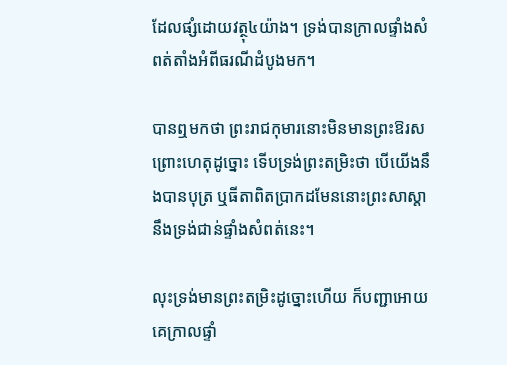ដែលផ្សំដោយវត្ថុ៤យ៉ាង។ ទ្រង់បានក្រាលផ្ទាំងសំពត់តាំងអំពីធរណីដំបូងមក។

បានឮមកថា ព្រះរាជកុមារនោះមិនមានព្រះឱរស ព្រោះហេតុដូច្នោះ ទើបទ្រង់ព្រះតម្រិះថា បើយើងនឹងបានបុត្រ ឬធីតាពិតប្រាកដមែននោះព្រះសាស្តានឹងទ្រង់ជាន់ផ្ទាំងសំពត់នេះ។

លុះទ្រង់មានព្រះតម្រិះដូច្នោះហើយ ក៏បញ្ជាអោយគេក្រាលផ្ទាំ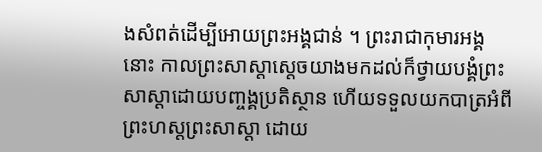ងសំពត់ដើម្បីអោយព្រះអង្គជាន់ ។ ព្រះរាជាកុមារអង្គនោះ កាលព្រះសាស្តាស្តេចយាងមកដល់ក៏ថ្វាយបង្គំព្រះសាស្តាដោយបញ្ចង្គប្រតិស្ថាន ហើយទទួលយកបាត្រអំពីព្រះហស្តព្រះសាស្តា ដោយ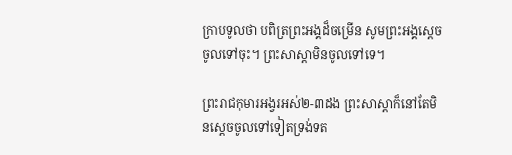ក្រាបទូលថា បពិត្រព្រះអង្គដ៏ចម្រើន សូមព្រះអង្គស្តេចចូលទៅចុះ។ ព្រះសាស្តាមិនចូលទៅទេ។

ព្រះរាជកុមារអង្វរអស់២-៣ដង ព្រះសាស្តាក៏នៅតែមិនស្តេចចូលទៅទៀតទ្រង់ទត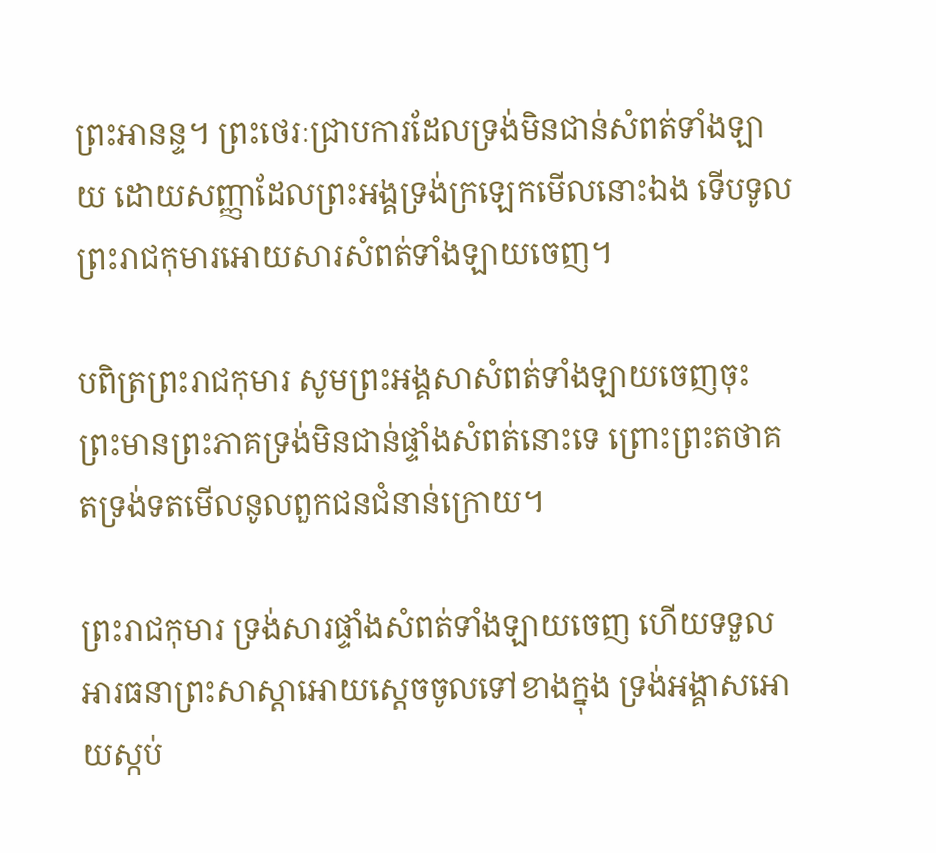ព្រះអានន្ទ។ ព្រះថេរៈជ្រាបការដែលទ្រង់មិនជាន់សំពត់ទាំងឡាយ ដោយសញ្ញាដែលព្រះអង្គទ្រង់ក្រឡេកមើលនោះឯង ទើបទូលព្រះរាជកុមារអោយសារសំពត់ទាំងឡាយចេញ។

បពិត្រព្រះរាជកុមារ សូមព្រះអង្គសាសំពត់ទាំងឡាយចេញចុះ ព្រះមានព្រះភាគទ្រង់មិនជាន់ផ្ទាំងសំពត់នោះទេ ព្រោះព្រះតថាគតទ្រង់ទតមើលនូលពួកជនជំនាន់ក្រោយ។

ព្រះរាជកុមារ ទ្រង់សារផ្ទាំងសំពត់ទាំងឡាយចេញ ហើយទទួលអារធនាព្រះសាស្តាអោយស្តេចចូលទៅខាងក្នុង ទ្រង់អង្គាសអោយស្កប់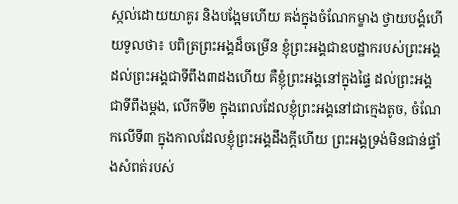ស្កល់ដោយយាគូរ និងបង្អែមហើយ គង់ក្នុងចំណែកម្ខាង ថ្វាយបង្គំហើយទូលថា៖ បពិត្រព្រះអង្គដ៏ចម្រើន ខ្ញុំព្រះអង្គជាឧបដ្ឋាករបស់ព្រះអង្គ ដល់ព្រះអង្គជាទីពឹង៣ដងហើយ គឺខ្ញុំព្រះអង្គនៅក្នុងផ្ទៃ ដល់ព្រះអង្គជាទីពឹងម្តង, លើកទី២ ក្នុងពេលដែលខ្ញុំព្រះអង្គនៅជាក្មេងតូច, ចំណែកលើទី៣ ក្នុងកាលដែលខ្ញុំព្រះអង្គដឹងក្តីហើយ ព្រះអង្គទ្រង់មិនជាន់ផ្ទាំងសំពត់របស់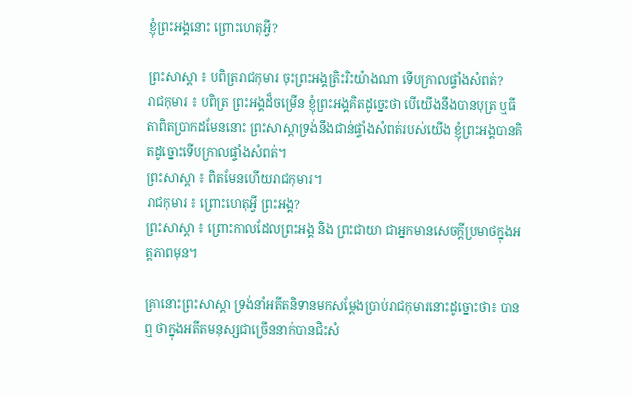ខ្ញុំព្រះអង្គនោះ ព្រោះហេតុអ្វី?

ព្រះសាស្តា ៖ បពិត្ររាជកុមារ ចុះព្រះអង្គត្រិះរិះយ៉ាងណា ទើបក្រាលផ្ទាំងសំពត់?
រាជកុមារ ៖ បពិត្រ ព្រះអង្គដ៏ចម្រើន ខ្ញុំព្រះអង្គគិតដូច្នេះថា បើយើងនឹងបានបុត្រ ឬធីតាពិតប្រាកដមែននោះ ព្រះសាស្តាទ្រង់នឹងជាន់ផ្ទាំងសំពត់របស់យើង ខ្ញុំព្រះអង្គបានគិតដូច្នោះទើបក្រាលផ្ទាំងសំពត់។
ព្រះសាស្តា ៖ ពិតមែនហើយរាជកុមារ។
រាជកុមារ ៖ ព្រោះហេតុអ្វី ព្រះអង្គ?
ព្រះសាស្តា ៖ ព្រោះកាលដែលព្រះអង្គ និង ព្រះជាយា ជាអ្នកមានសេចក្តីប្រមាថក្នុងអត្តភាពមុន។

គ្រានោះព្រះសាស្តា ទ្រង់នាំអតីតនិទានមកសម្តែងប្រាប់រាជកុមារនោះដូច្នោះថា៖ បានឮ ថាក្នុងអតីតមនុស្សជាច្រើននាក់បានជិះសំ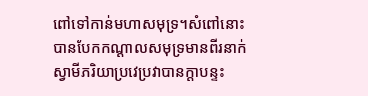ពៅទៅកាន់មហាសមុទ្រ។សំពៅនោះបានបែកកណ្តាលសមុទ្រមានពីរនាក់ស្វាមីភរិយាប្រវេប្រវាបានក្តាបន្ទះ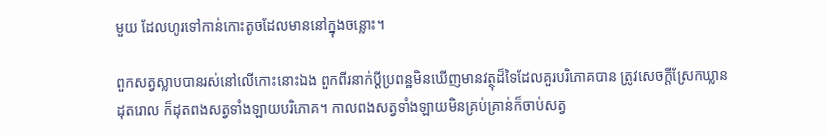មួយ ដែលហូរទៅកាន់កោះតូចដែលមាននៅក្នុងចន្លោះ។

ពួកសត្វស្លាបបានរស់នៅលើកោះនោះឯង ពួកពីរនាក់ប្តីប្រពន្ឋមិនឃើញមានវត្ថុដ៏ទៃដែលគួរបរិភោគបាន ត្រូវសេចក្តីស្រែកឃ្លានដុតរោល ក៏ដុតពងសត្វទាំងឡាយបរិភោគ។ កាលពងសត្វទាំងឡាយមិនគ្រប់គ្រាន់ក៏ចាប់សត្វ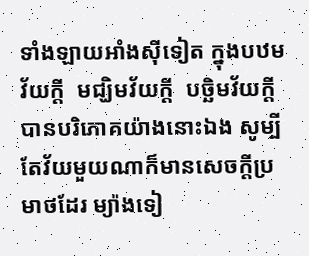ទាំងឡាយអាំងស៊ីទៀត ក្នុងបឋមវ័យក្តី  មជ្ឃិមវ័យក្តី  បច្ឆិមវ័យក្តី បានបរិភោគយ៉ាងនោះឯង សូម្បីតែវ័យមួយណាក៏មានសេចក្តីប្រមាថដែរ ម្យ៉ាងទៀ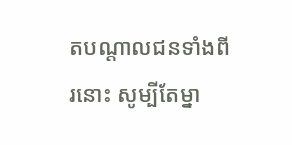តបណ្តាលជនទាំងពីរនោះ សូម្បីតែម្នា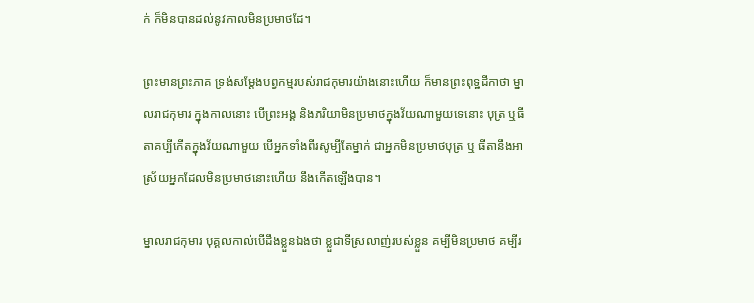ក់ ក៏មិនបានដល់នូវកាលមិនប្រមាថដែ។

ព្រះមានព្រះភាគ ទ្រង់សម្តែងបព្វកម្មរបស់រាជកុមារយ៉ាងនោះហើយ ក៏មានព្រះពុទ្ឋដីកាថា ម្នាលរាជកុមារ ក្នុងកាលនោះ បើព្រះអង្គ និងភរិយាមិនប្រមាថក្នុងវ័យណាមួយទេនោះ បុត្រ ឬធីតាគប្បីកើតក្នុងវ័យណាមួយ បើអ្នកទាំងពីរសូម្បីតែម្នាក់ ជាអ្នកមិនប្រមាថបុត្រ ឬ ធីតានឹងអាស្រ័យអ្នកដែលមិនប្រមាថនោះហើយ នឹងកើតឡើងបាន។

ម្នាលរាជកុមារ បុគ្គលកាល់បើដឹងខ្លួនឯងថា ខ្លួជាទីស្រលាញ់របស់ខ្លួន គម្បីមិនប្រមាថ គម្បីរ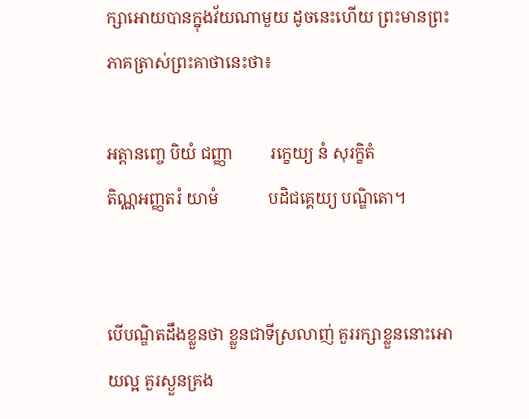ក្សាអោយបានក្នុងវ័យណាមួយ ដូចនេះហើយ ព្រះមានព្រះភាគត្រាស់ព្រះគាថានេះថា៖

អត្តានញ្ចេ បិយំ ជញ្ញា         រក្ខេយ្យ នំ សុរក្ខិតំ
តិណ្ណអញ្ញតរំ យាមំ            បដិជគ្គេយ្យ បណ្ឌិតោ។


បើបណ្ឌិតដឹងខ្លួនថា ខ្លួនជាទីស្រលាញ់ គួររក្សាខ្លួននោះអោយល្អ គួរស្ងួនគ្រង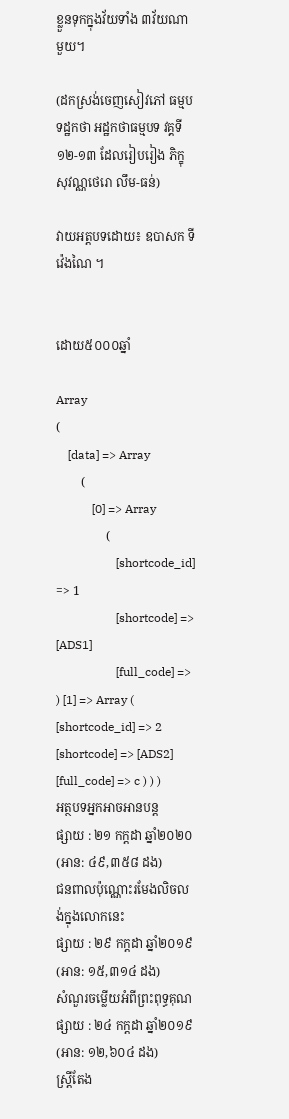ខ្លួនទុកក្នុងវ័យទាំង ៣វ័យណាមួយ។

(ដកស្រង់ចេញសៀវភៅ ធម្មបទដ្ឋកថា អដ្ឋកថាធម្មបទ វគ្គទី១២-១៣ ដែលរៀបរៀង ភិក្ខុសុវណ្ណថេរោ លឹម-ធន់)

វាយអត្តបទដោយ៖ ឧបាសក ទី វ៉េងណៃ ។


ដោយ៥០០០ឆ្នាំ

Array
(
    [data] => Array
        (
            [0] => Array
                (
                    [shortcode_id] => 1
                    [shortcode] => [ADS1]
                    [full_code] =>
) [1] => Array ( [shortcode_id] => 2 [shortcode] => [ADS2] [full_code] => c ) ) )
អត្ថបទអ្នកអាចអានបន្ត
ផ្សាយ : ២១ កក្តដា ឆ្នាំ២០២០ (អាន: ៤៩,៣៥៨ ដង)
ជនពាលប៉ុណ្ណោះរមែងលិចលង់ក្នុងលោកនេះ
ផ្សាយ : ២៩ កក្តដា ឆ្នាំ២០១៩ (អាន: ១៥,៣១៤ ដង)
សំណួរចម្លើយអំពីព្រះពុទ្ធគុណ
ផ្សាយ : ២៤ កក្តដា ឆ្នាំ២០១៩ (អាន: ១២,៦០៤ ដង)
ស្ត្រីតែង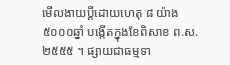មើលងាយប្ដីដោយហេតុ ៨ យ៉ាង
៥០០០ឆ្នាំ បង្កើតក្នុងខែពិសាខ ព.ស.២៥៥៥ ។ ផ្សាយជាធម្មទា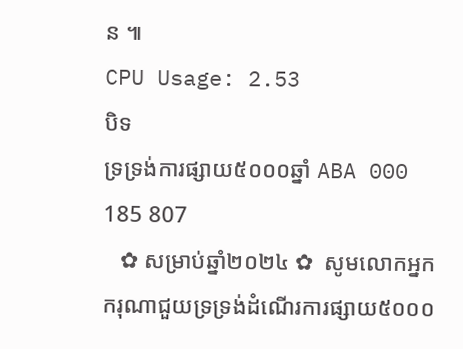ន ៕
CPU Usage: 2.53
បិទ
ទ្រទ្រង់ការផ្សាយ៥០០០ឆ្នាំ ABA 000 185 807
   ✿ សម្រាប់ឆ្នាំ២០២៤ ✿  សូមលោកអ្នកករុណាជួយទ្រទ្រង់ដំណើរការផ្សាយ៥០០០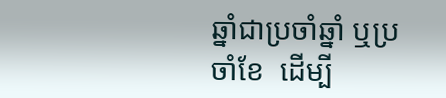ឆ្នាំជាប្រចាំឆ្នាំ ឬប្រចាំខែ  ដើម្បី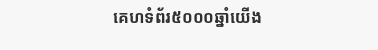គេហទំព័រ៥០០០ឆ្នាំយើង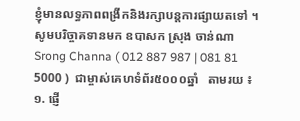ខ្ញុំមានលទ្ធភាពពង្រីកនិងរក្សាបន្តការផ្សាយតទៅ ។  សូមបរិច្ចាគទានមក ឧបាសក ស្រុង ចាន់ណា Srong Channa ( 012 887 987 | 081 81 5000 )  ជាម្ចាស់គេហទំព័រ៥០០០ឆ្នាំ   តាមរយ ៖ ១. ផ្ញើ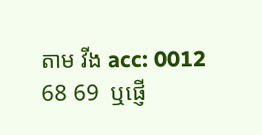តាម វីង acc: 0012 68 69  ឬផ្ញើ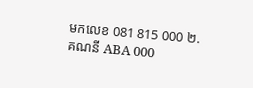មកលេខ 081 815 000 ២. គណនី ABA 000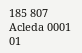185 807 Acleda 0001 01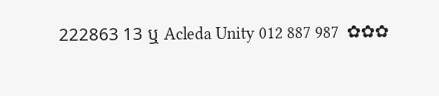222863 13 ឬ Acleda Unity 012 887 987  ✿✿✿